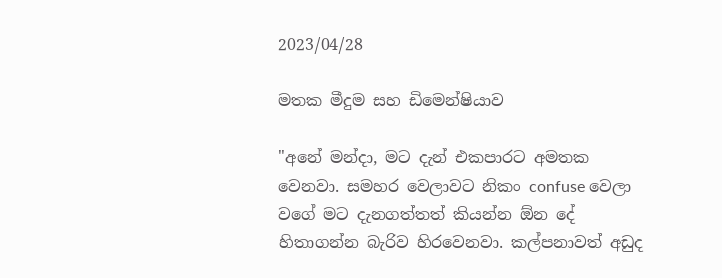2023/04/28

මතක මීදුම සහ ඩිමෙන්ෂියාව

"අනේ මන්දා, මට දැන් එකපාරට අමතක වෙනවා. සමහර වෙලාවට නිකං confuse වෙලා වගේ මට දැනගත්තත් කියන්න ඕන දේ හිතාගන්න බැරිව හිරවෙනවා. කල්පනාවත් අඩුද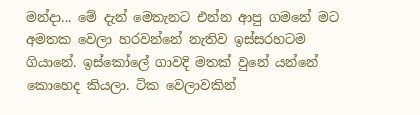මන්දා... මේ දැන් මෙතැනට එන්න ආපු ගමනේ මට අමතක වෙලා හරවන්නේ නැතිව ඉස්සරහටම ගියානේ. ඉස්කෝලේ ගාවදි මතක් වුනේ යන්නේ කොහෙද කියලා. ටික වෙලාවකින්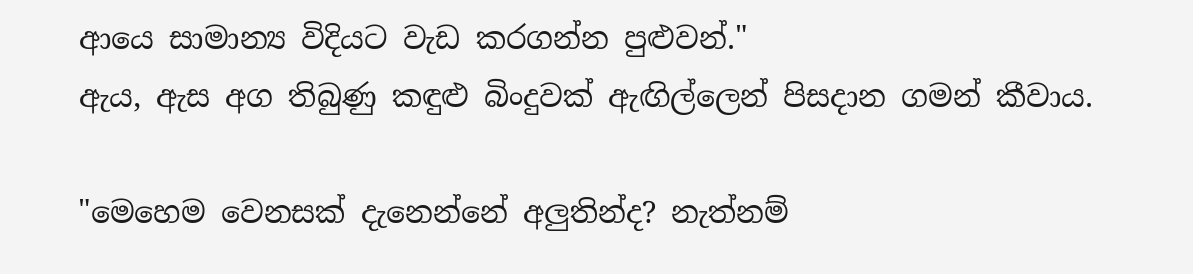ආයෙ සාමාන්‍ය විදියට වැඩ කරගන්න පුළුවන්."
ඇය, ඇස අග තිබුණු කඳුළු බිංදුවක් ඇඟිල්ලෙන් පිසදාන ගමන් කීවාය.

"මෙහෙම වෙනසක් දැනෙන්නේ අලුතින්ද? නැත්නම්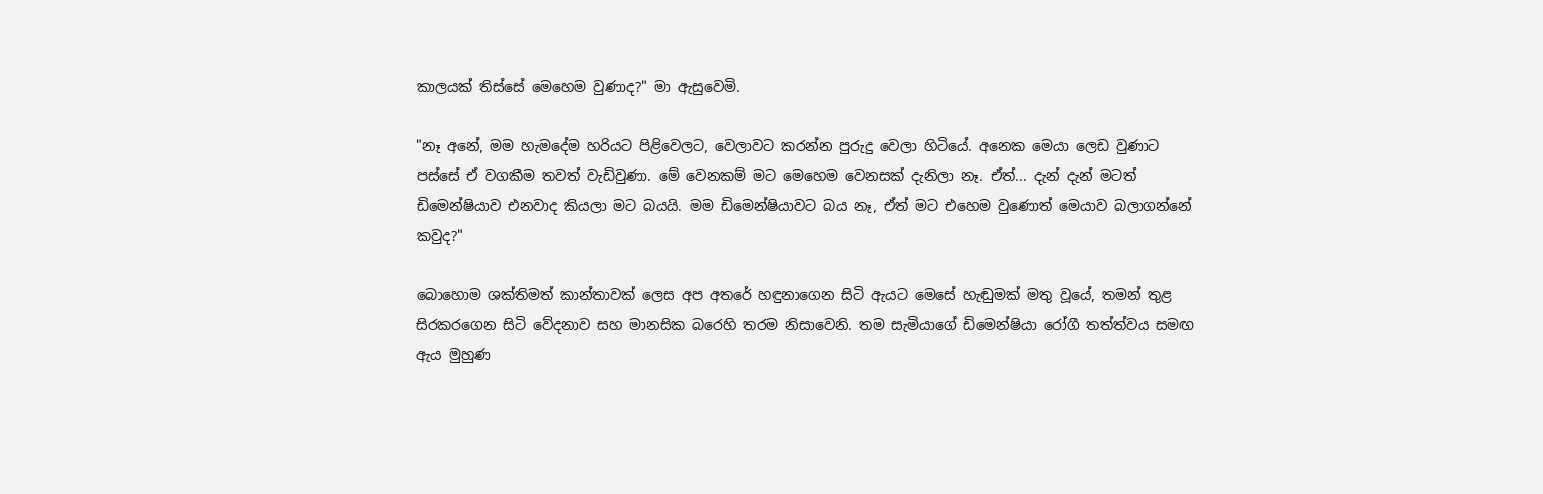කාලයක් තිස්සේ මෙහෙම වුණාද?" මා ඇසුවෙමි.

"නෑ අනේ, මම හැමදේම හරියට පිළිවෙලට, වෙලාවට කරන්න පුරුදු වෙලා හිටියේ. අනෙක මෙයා ලෙඩ වුණාට පස්සේ ඒ වගකීම තවත් වැඩිවුණා. මේ වෙනකම් මට මෙහෙම වෙනසක් දැනිලා නෑ. ඒත්... දැන් දැන් මටත් ඩිමෙන්ෂියාව එනවාද කියලා මට බයයි. මම ඩිමෙන්ෂියාවට බය නෑ, ඒත් මට එහෙම වුණොත් මෙයාව බලාගන්නේ කවුද?"

බොහොම ශක්තිමත් කාන්තාවක් ලෙස අප අතරේ හඳුනාගෙන සිටි ඇයට මෙසේ හැඬුමක් මතු වූයේ, තමන් තුළ සිරකරගෙන සිටි වේදනාව සහ මානසික බරෙහි තරම නිසාවෙනි. තම සැමියාගේ ඩිමෙන්ෂියා රෝගී තත්ත්වය සමඟ ඇය මුහුණ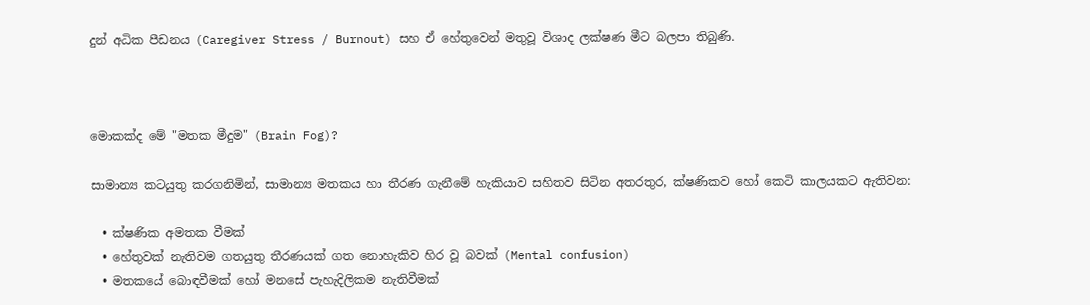දුන් අධික පීඩනය (Caregiver Stress / Burnout) සහ ඒ හේතුවෙන් මතුවූ විශාද ලක්ෂණ මීට බලපා තිබුණි.



මොකක්ද මේ "මතක මීදුම" (Brain Fog)?

සාමාන්‍ය කටයුතු කරගනිමින්, සාමාන්‍ය මතකය හා තීරණ ගැනීමේ හැකියාව සහිතව සිටින අතරතුර, ක්ෂණිකව හෝ කෙටි කාලයකට ඇතිවන:

  • ක්ෂණික අමතක වීමක්
  • හේතුවක් නැතිවම ගතයුතු තීරණයක් ගත නොහැකිව හිර වූ බවක් (Mental confusion)
  • මතකයේ බොඳවීමක් හෝ මනසේ පැහැදිලිකම නැතිවීමක්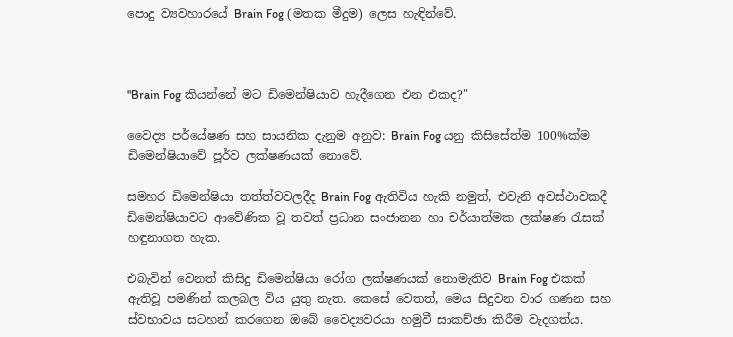පොදු ව්‍යවහාරයේ Brain Fog (මතක මීදුම) ලෙස හැඳින්වේ.



"Brain Fog කියන්නේ මට ඩිමෙන්ෂියාව හැදීගෙන එන එකද?"

වෛද්‍ය පර්යේෂණ සහ සායනික දැනුම අනුව: Brain Fog යනු කිසිසේත්ම 100%ක්ම ඩිමෙන්ෂියාවේ පූර්ව ලක්ෂණයක් නොවේ.

සමහර ඩිමෙන්ෂියා තත්ත්වවලදීද Brain Fog ඇතිවිය හැකි නමුත්, එවැනි අවස්ථාවකදී ඩිමෙන්ෂියාවට ආවේණික වූ තවත් ප්‍රධාන සංජානන හා චර්යාත්මක ලක්ෂණ රැසක් හඳුනාගත හැක.

එබැවින් වෙනත් කිසිදු ඩිමෙන්ෂියා රෝග ලක්ෂණයක් නොමැතිව Brain Fog එකක් ඇතිවූ පමණින් කලබල විය යුතු නැත. කෙසේ වෙතත්, මෙය සිදුවන වාර ගණන සහ ස්වභාවය සටහන් කරගෙන ඔබේ වෛද්‍යවරයා හමුවී සාකච්ඡා කිරීම වැදගත්ය.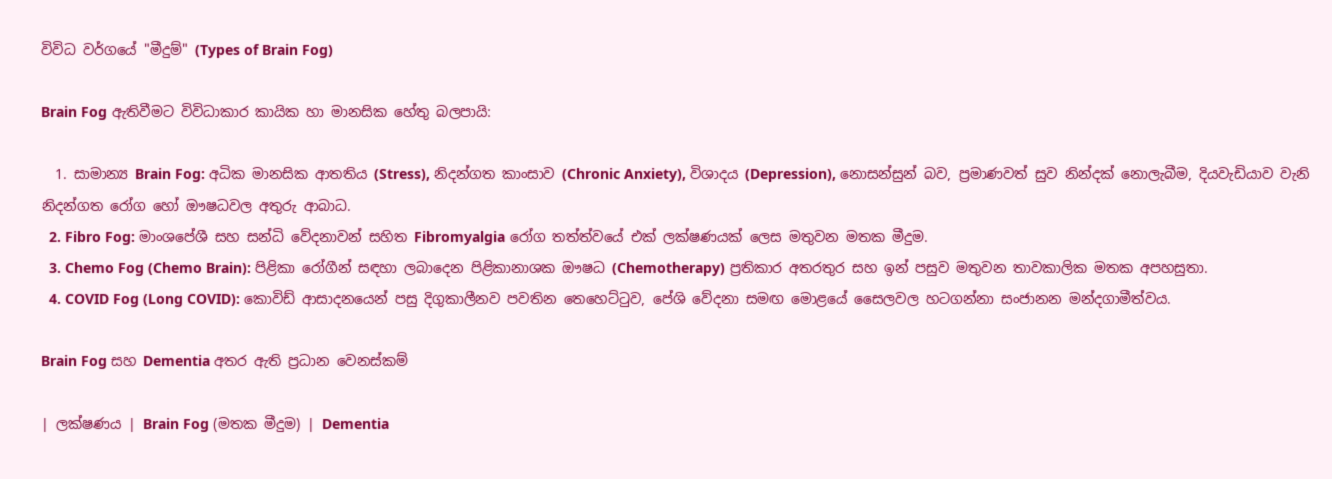විවිධ වර්ගයේ "මීදුම්" (Types of Brain Fog)

Brain Fog ඇතිවීමට විවිධාකාර කායික හා මානසික හේතු බලපායි:

  1. සාමාන්‍ය Brain Fog: අධික මානසික ආතතිය (Stress), නිදන්ගත කාංසාව (Chronic Anxiety), විශාදය (Depression), නොසන්සුන් බව, ප්‍රමාණවත් සුව නින්දක් නොලැබීම, දියවැඩියාව වැනි නිදන්ගත රෝග හෝ ඖෂධවල අතුරු ආබාධ.
  2. Fibro Fog: මාංශපේශී සහ සන්ධි වේදනාවන් සහිත Fibromyalgia රෝග තත්ත්වයේ එක් ලක්ෂණයක් ලෙස මතුවන මතක මීදුම.
  3. Chemo Fog (Chemo Brain): පිළිකා රෝගීන් සඳහා ලබාදෙන පිළිකානාශක ඖෂධ (Chemotherapy) ප්‍රතිකාර අතරතුර සහ ඉන් පසුව මතුවන තාවකාලික මතක අපහසුතා.
  4. COVID Fog (Long COVID): කොවිඩ් ආසාදනයෙන් පසු දිගුකාලීනව පවතින තෙහෙට්ටුව, පේශි වේදනා සමඟ මොළයේ සෛලවල හටගන්නා සංජානන මන්දගාමීත්වය.

Brain Fog සහ Dementia අතර ඇති ප්‍රධාන වෙනස්කම්

| ලක්ෂණය | Brain Fog (මතක මීදුම) | Dementia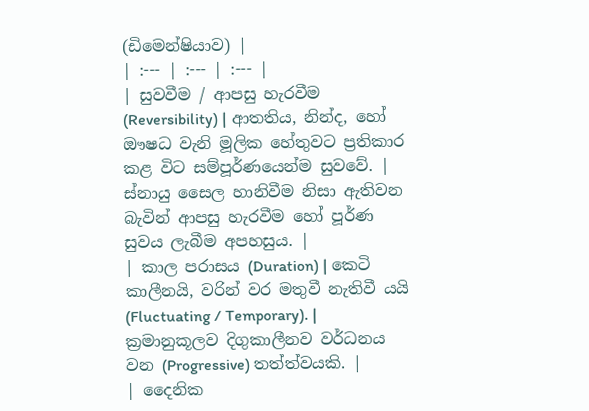(ඩිමෙන්ෂියාව) |
| :--- | :--- | :--- |
| සුවවීම / ආපසු හැරවීම (Reversibility) | ආතතිය, නින්ද, හෝ ඖෂධ වැනි මූලික හේතුවට ප්‍රතිකාර කළ විට සම්පූර්ණයෙන්ම සුවවේ. | ස්නායු සෛල හානිවීම නිසා ඇතිවන බැවින් ආපසු හැරවීම හෝ පූර්ණ සුවය ලැබීම අපහසුය. |
| කාල පරාසය (Duration) | කෙටි කාලීනයි, වරින් වර මතුවී නැතිවී යයි (Fluctuating / Temporary). | ක්‍රමානුකූලව දිගුකාලීනව වර්ධනය වන (Progressive) තත්ත්වයකි. |
| දෛනික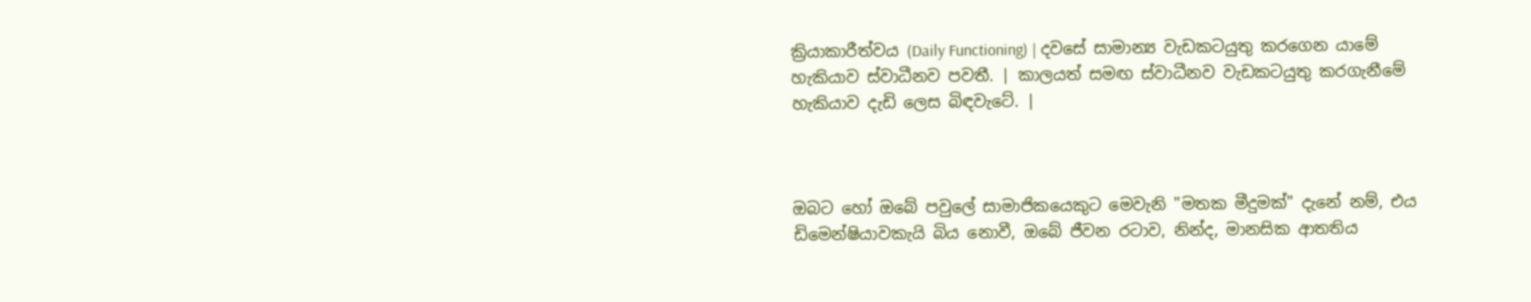ක්‍රියාකාරීත්වය (Daily Functioning) | දවසේ සාමාන්‍ය වැඩකටයුතු කරගෙන යාමේ හැකියාව ස්වාධීනව පවතී. | කාලයත් සමඟ ස්වාධීනව වැඩකටයුතු කරගැනීමේ හැකියාව දැඩි ලෙස බිඳවැටේ. |



ඔබට හෝ ඔබේ පවුලේ සාමාජිකයෙකුට මෙවැනි "මතක මීදුමක්" දැනේ නම්, එය ඩිමෙන්ෂියාවකැයි බිය නොවී, ඔබේ ජීවන රටාව, නින්ද, මානසික ආතතිය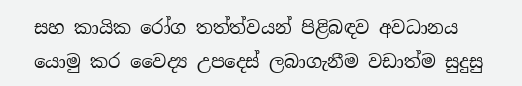සහ කායික රෝග තත්ත්වයන් පිළිබඳව අවධානය යොමු කර වෛද්‍ය උපදෙස් ලබාගැනීම වඩාත්ම සුදුසු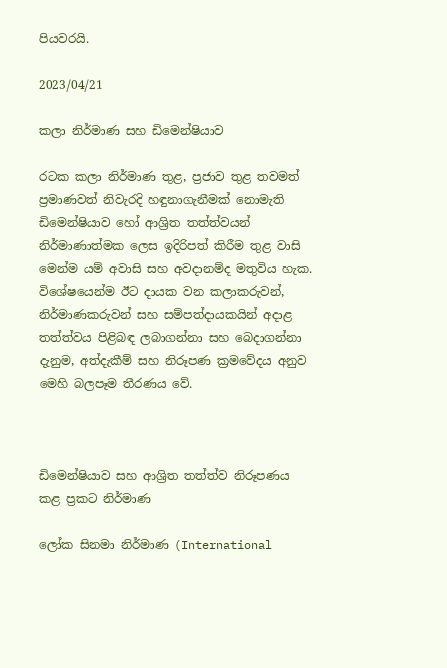පියවරයි.

2023/04/21

කලා නිර්මාණ සහ ඩිමෙන්ෂියාව

රටක කලා නිර්මාණ තුළ, ප්‍රජාව තුළ තවමත් ප්‍රමාණවත් නිවැරදි හඳුනාගැනීමක් නොමැති ඩිමෙන්ෂියාව හෝ ආශ්‍රිත තත්ත්වයන් නිර්මාණාත්මක ලෙස ඉදිරිපත් කිරීම තුළ වාසි මෙන්ම යම් අවාසි සහ අවදානම්ද මතුවිය හැක. විශේෂයෙන්ම ඊට දායක වන කලාකරුවන්, නිර්මාණකරුවන් සහ සම්පත්දායකයින් අදාළ තත්ත්වය පිළිබඳ ලබාගන්නා සහ බෙදාගන්නා දැනුම, අත්දැකීම් සහ නිරූපණ ක්‍රමවේදය අනුව මෙහි බලපෑම තීරණය වේ.



ඩිමෙන්ෂියාව සහ ආශ්‍රිත තත්ත්ව නිරූපණය කළ ප්‍රකට නිර්මාණ

ලෝක සිනමා නිර්මාණ (International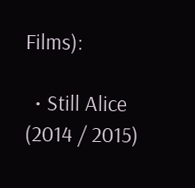Films):

  • Still Alice (2014 / 2015)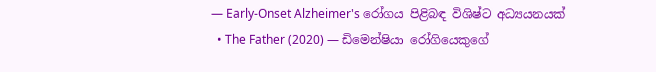— Early-Onset Alzheimer's රෝගය පිළිබඳ විශිෂ්ට අධ්‍යයනයක්
  • The Father (2020) — ඩිමෙන්ෂියා රෝගියෙකුගේ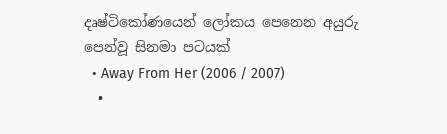දෘෂ්ටිකෝණයෙන් ලෝකය පෙනෙන අයුරු පෙන්වූ සිනමා පටයක්
  • Away From Her (2006 / 2007)
  •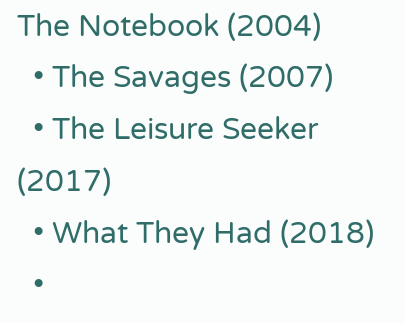The Notebook (2004)
  • The Savages (2007)
  • The Leisure Seeker (2017)
  • What They Had (2018)
  •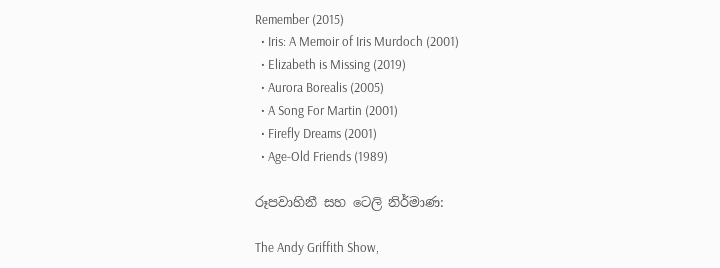Remember (2015)
  • Iris: A Memoir of Iris Murdoch (2001)
  • Elizabeth is Missing (2019)
  • Aurora Borealis (2005)
  • A Song For Martin (2001)
  • Firefly Dreams (2001)
  • Age-Old Friends (1989)

රූපවාහිනී සහ ටෙලි නිර්මාණ:

The Andy Griffith Show,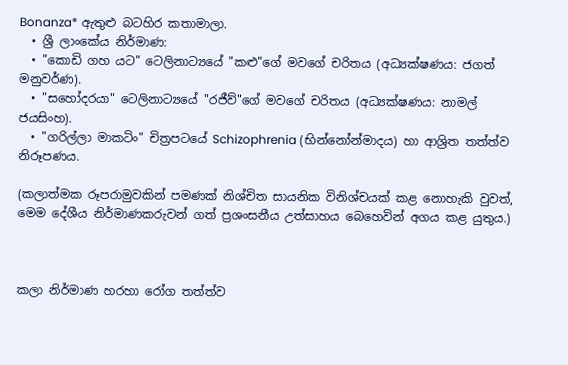Bonanza* ඇතුළු බටහිර කතාමාලා.
  • ශ්‍රී ලාංකේය නිර්මාණ:
  • "කොඩි ගහ යට" ටෙලිනාට්‍යයේ "කළු"ගේ මවගේ චරිතය (අධ්‍යක්ෂණය: ජගත් මනුවර්ණ).
  • "සහෝදරයා" ටෙලිනාට්‍යයේ "රජීව්"ගේ මවගේ චරිතය (අධ්‍යක්ෂණය: නාමල් ජයසිංහ).
  • "ගරිල්ලා මාකටිං" චිත්‍රපටයේ Schizophrenia (භින්නෝන්මාදය) හා ආශ්‍රිත තත්ත්ව නිරූපණය.

(කලාත්මක රූපරාමුවකින් පමණක් නිශ්චිත සායනික විනිශ්චයක් කළ නොහැකි වුවත්, මෙම දේශීය නිර්මාණකරුවන් ගත් ප්‍රශංසනීය උත්සාහය බෙහෙවින් අගය කළ යුතුය.)



කලා නිර්මාණ හරහා රෝග තත්ත්ව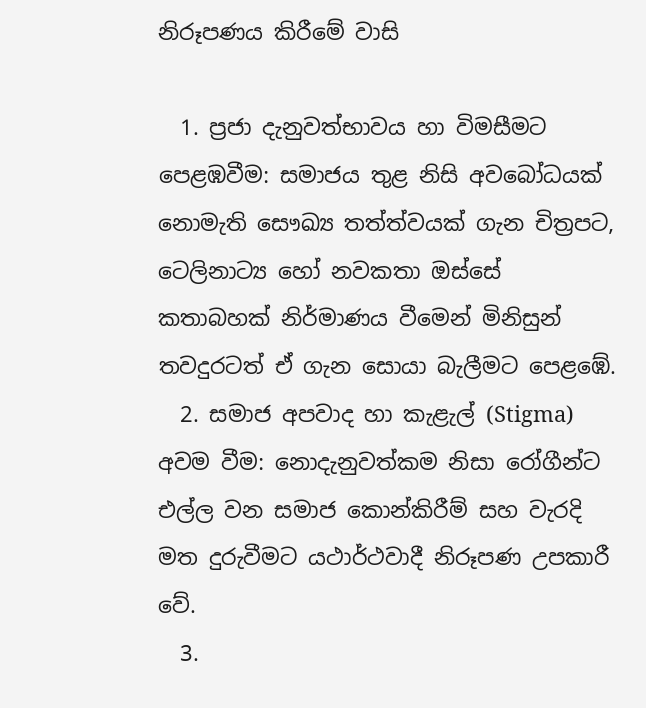නිරූපණය කිරීමේ වාසි

  1. ප්‍රජා දැනුවත්භාවය හා විමසීමට පෙළඹවීම: සමාජය තුළ නිසි අවබෝධයක් නොමැති සෞඛ්‍ය තත්ත්වයක් ගැන චිත්‍රපට, ටෙලිනාට්‍ය හෝ නවකතා ඔස්සේ කතාබහක් නිර්මාණය වීමෙන් මිනිසුන් තවදුරටත් ඒ ගැන සොයා බැලීමට පෙළඹේ.
  2. සමාජ අපවාද හා කැළැල් (Stigma) අවම වීම: නොදැනුවත්කම නිසා රෝගීන්ට එල්ල වන සමාජ කොන්කිරීම් සහ වැරදි මත දුරුවීමට යථාර්ථවාදී නිරූපණ උපකාරී වේ.
  3.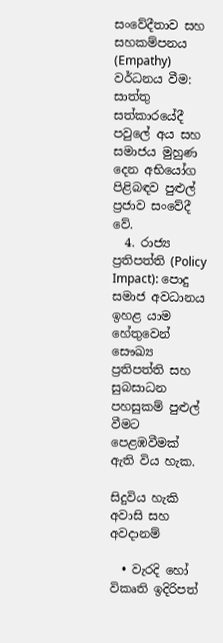සංවේදීතාව සහ සහකම්පනය (Empathy) වර්ධනය වීම: සාත්තු සත්කාරයේදී පවුලේ අය සහ සමාජය මුහුණ දෙන අභියෝග පිළිබඳව පුළුල් ප්‍රජාව සංවේදී වේ.
  4. රාජ්‍ය ප්‍රතිපත්ති (Policy Impact): පොදු සමාජ අවධානය ඉහළ යාම හේතුවෙන් සෞඛ්‍ය ප්‍රතිපත්ති සහ සුබසාධන පහසුකම් පුළුල් වීමට පෙළඹවීමක් ඇති විය හැක.

සිදුවිය හැකි අවාසි සහ අවදානම්

  • වැරදි හෝ විකෘති ඉදිරිපත්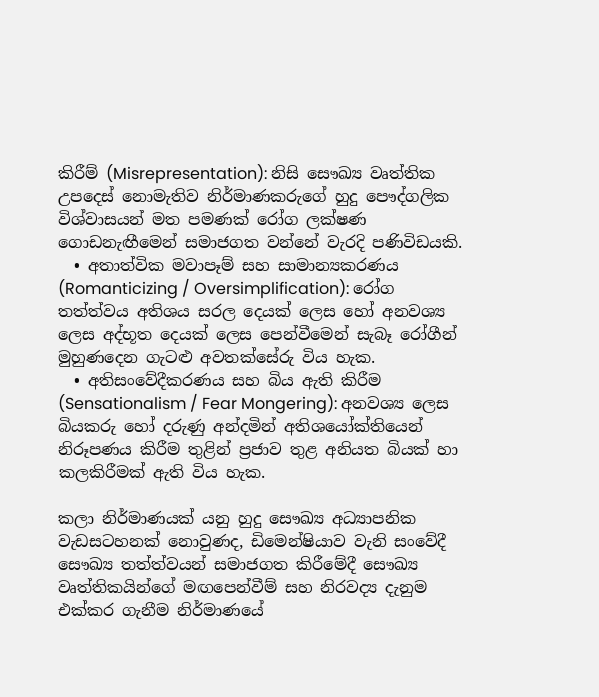කිරීම් (Misrepresentation): නිසි සෞඛ්‍ය වෘත්තික උපදෙස් නොමැතිව නිර්මාණකරුගේ හුදු පෞද්ගලික විශ්වාසයන් මත පමණක් රෝග ලක්ෂණ ගොඩනැඟීමෙන් සමාජගත වන්නේ වැරදි පණිවිඩයකි.
  • අතාත්වික මවාපෑම් සහ සාමාන්‍යකරණය (Romanticizing / Oversimplification): රෝග තත්ත්වය අතිශය සරල දෙයක් ලෙස හෝ අනවශ්‍ය ලෙස අද්භූත දෙයක් ලෙස පෙන්වීමෙන් සැබෑ රෝගීන් මුහුණදෙන ගැටළු අවතක්සේරු විය හැක.
  • අතිසංවේදීකරණය සහ බිය ඇති කිරීම (Sensationalism / Fear Mongering): අනවශ්‍ය ලෙස බියකරු හෝ දරුණු අන්දමින් අතිශයෝක්තියෙන් නිරූපණය කිරීම තුළින් ප්‍රජාව තුළ අනියත බියක් හා කලකිරීමක් ඇති විය හැක.

කලා නිර්මාණයක් යනු හුදු සෞඛ්‍ය අධ්‍යාපනික වැඩසටහනක් නොවුණද, ඩිමෙන්ෂියාව වැනි සංවේදී සෞඛ්‍ය තත්ත්වයන් සමාජගත කිරීමේදී සෞඛ්‍ය වෘත්තිකයින්ගේ මඟපෙන්වීම් සහ නිරවද්‍ය දැනුම එක්කර ගැනීම නිර්මාණයේ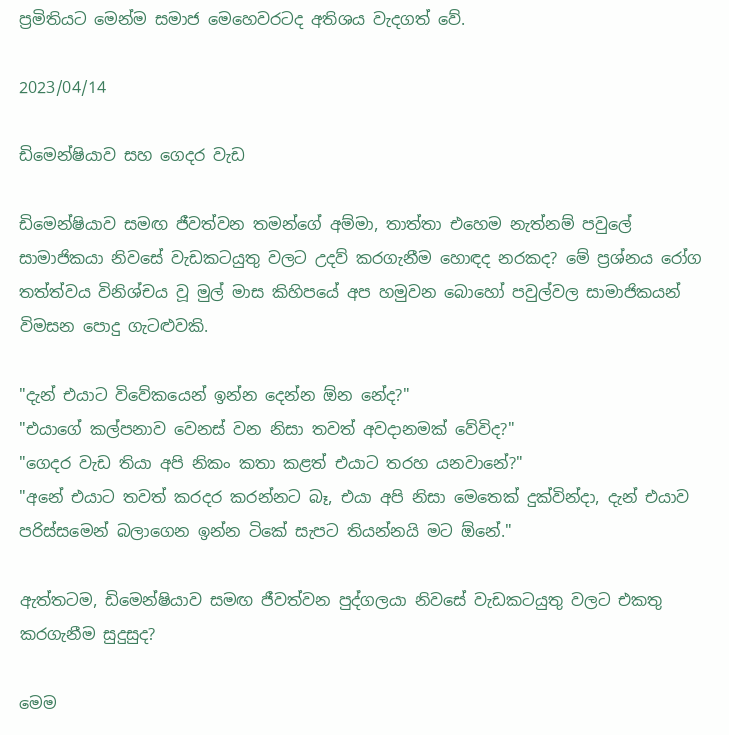ප්‍රමිතියට මෙන්ම සමාජ මෙහෙවරටද අතිශය වැදගත් වේ.

2023/04/14

ඩිමෙන්ෂියාව සහ ගෙදර වැඩ

ඩිමෙන්ෂියාව සමඟ ජීවත්වන තමන්ගේ අම්මා, තාත්තා එහෙම නැත්නම් පවුලේ සාමාජිකයා නිවසේ වැඩකටයුතු වලට උදව් කරගැනීම හොඳද නරකද? මේ ප්‍රශ්නය රෝග තත්ත්වය විනිශ්චය වූ මුල් මාස කිහිපයේ අප හමුවන බොහෝ පවුල්වල සාමාජිකයන් විමසන පොදු ගැටළුවකි.

"දැන් එයාට විවේකයෙන් ඉන්න දෙන්න ඕන නේද?"
"එයාගේ කල්පනාව වෙනස් වන නිසා තවත් අවදානමක් වේවිද?"
"ගෙදර වැඩ තියා අපි නිකං කතා කළත් එයාට තරහ යනවානේ?"
"අනේ එයාට තවත් කරදර කරන්නට බෑ, එයා අපි නිසා මෙතෙක් දුක්වින්දා, දැන් එයාව පරිස්සමෙන් බලාගෙන ඉන්න ටිකේ සැපට තියන්නයි මට ඕනේ."

ඇත්තටම, ඩිමෙන්ෂියාව සමඟ ජීවත්වන පුද්ගලයා නිවසේ වැඩකටයුතු වලට එකතු කරගැනීම සුදුසුද?

මෙම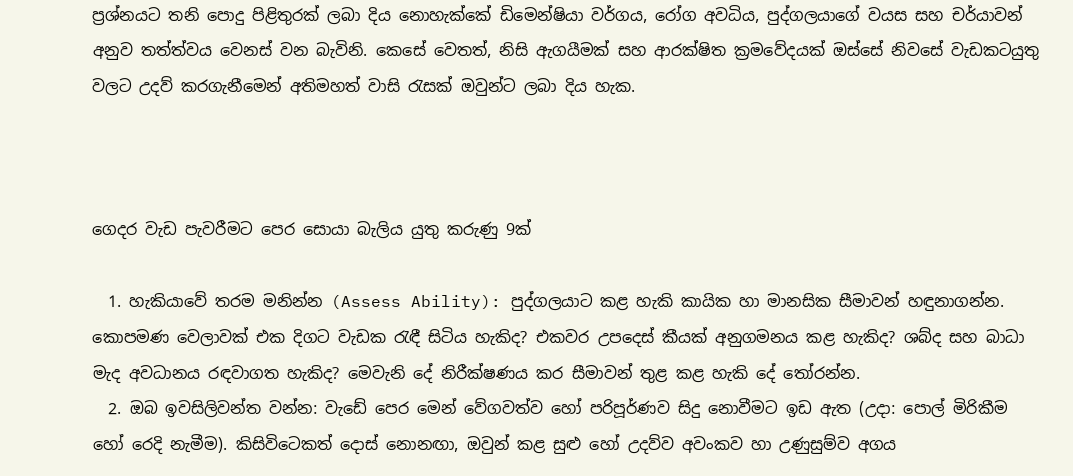ප්‍රශ්නයට තනි පොදු පිළිතුරක් ලබා දිය නොහැක්කේ ඩිමෙන්ෂියා වර්ගය, රෝග අවධිය, පුද්ගලයාගේ වයස සහ චර්යාවන් අනුව තත්ත්වය වෙනස් වන බැවිනි. කෙසේ වෙතත්, නිසි ඇගයීමක් සහ ආරක්ෂිත ක්‍රමවේදයක් ඔස්සේ නිවසේ වැඩකටයුතු වලට උදව් කරගැනීමෙන් අතිමහත් වාසි රැසක් ඔවුන්ට ලබා දිය හැක.



ගෙදර වැඩ පැවරීමට පෙර සොයා බැලිය යුතු කරුණු 9ක්

  1. හැකියාවේ තරම මනින්න (Assess Ability): පුද්ගලයාට කළ හැකි කායික හා මානසික සීමාවන් හඳුනාගන්න. කොපමණ වෙලාවක් එක දිගට වැඩක රැඳී සිටිය හැකිද? එකවර උපදෙස් කීයක් අනුගමනය කළ හැකිද? ශබ්ද සහ බාධා මැද අවධානය රඳවාගත හැකිද? මෙවැනි දේ නිරීක්ෂණය කර සීමාවන් තුළ කළ හැකි දේ තෝරන්න.
  2. ඔබ ඉවසිලිවන්ත වන්න: වැඩේ පෙර මෙන් වේගවත්ව හෝ පරිපූර්ණව සිදු නොවීමට ඉඩ ඇත (උදා: පොල් මිරිකීම හෝ රෙදි නැමීම). කිසිවිටෙකත් දොස් නොනඟා, ඔවුන් කළ සුළු හෝ උදව්ව අවංකව හා උණුසුම්ව අගය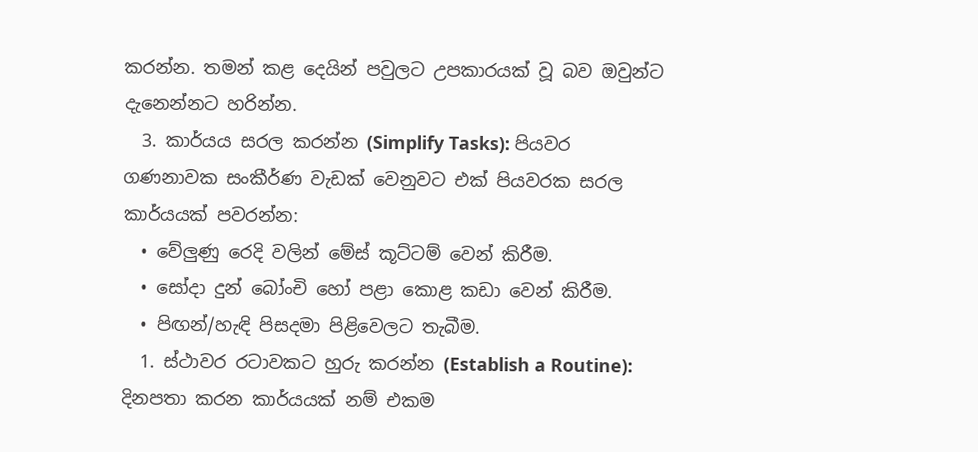කරන්න. තමන් කළ දෙයින් පවුලට උපකාරයක් වූ බව ඔවුන්ට දැනෙන්නට හරින්න.
  3. කාර්යය සරල කරන්න (Simplify Tasks): පියවර ගණනාවක සංකීර්ණ වැඩක් වෙනුවට එක් පියවරක සරල කාර්යයක් පවරන්න:
  • වේලුණු රෙදි වලින් මේස් කූට්ටම් වෙන් කිරීම.
  • සෝදා දුන් බෝංචි හෝ පළා කොළ කඩා වෙන් කිරීම.
  • පිඟන්/හැඳි පිසදමා පිළිවෙලට තැබීම.
  1. ස්ථාවර රටාවකට හුරු කරන්න (Establish a Routine): දිනපතා කරන කාර්යයක් නම් එකම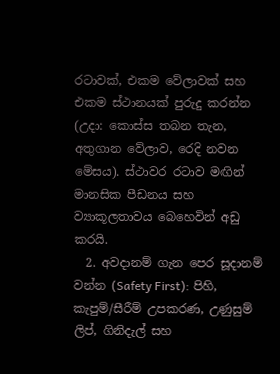රටාවක්, එකම වේලාවක් සහ එකම ස්ථානයක් පුරුදු කරන්න (උදා: කොස්ස තබන තැන, අතුගාන වේලාව, රෙදි නවන මේසය). ස්ථාවර රටාව මඟින් මානසික පීඩනය සහ ව්‍යාකූලතාවය බෙහෙවින් අඩු කරයි.
  2. අවදානම් ගැන පෙර සූදානම් වන්න (Safety First): පිහි, කැපුම්/සීරීම් උපකරණ, උණුසුම් ලිප්, ගිනිදැල් සහ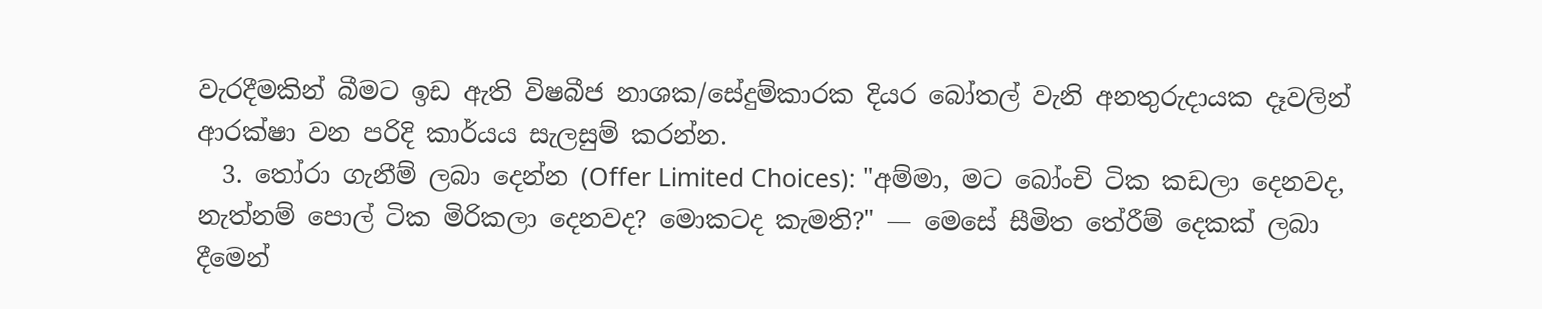වැරදීමකින් බීමට ඉඩ ඇති විෂබීජ නාශක/සේදුම්කාරක දියර බෝතල් වැනි අනතුරුදායක දෑවලින් ආරක්ෂා වන පරිදි කාර්යය සැලසුම් කරන්න.
  3. තෝරා ගැනීම් ලබා දෙන්න (Offer Limited Choices): "අම්මා, මට බෝංචි ටික කඩලා දෙනවද, නැත්නම් පොල් ටික මිරිකලා දෙනවද? මොකටද කැමති?" — මෙසේ සීමිත තේරීම් දෙකක් ලබා දීමෙන්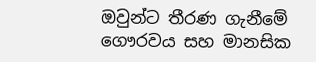ඔවුන්ට තීරණ ගැනීමේ ගෞරවය සහ මානසික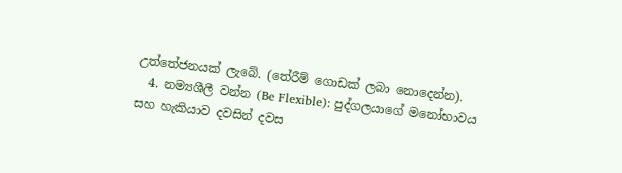උත්තේජනයක් ලැබේ. (තේරීම් ගොඩක් ලබා නොදෙන්න).
  4. නම්‍යශීලී වන්න (Be Flexible): පුද්ගලයාගේ මනෝභාවය සහ හැකියාව දවසින් දවස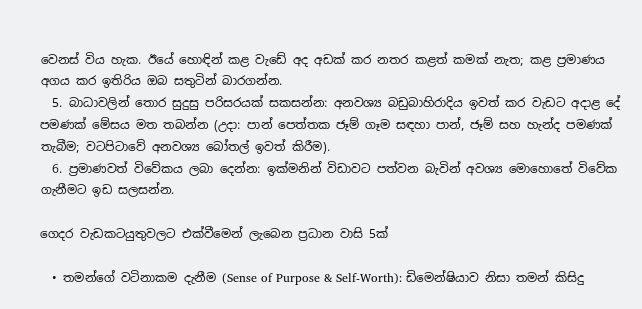වෙනස් විය හැක. ඊයේ හොඳින් කළ වැඩේ අද අඩක් කර නතර කළත් කමක් නැත; කළ ප්‍රමාණය අගය කර ඉතිරිය ඔබ සතුටින් බාරගන්න.
  5. බාධාවලින් තොර සුදුසු පරිසරයක් සකසන්න: අනවශ්‍ය බඩුබාහිරාදිය ඉවත් කර වැඩට අදාළ දේ පමණක් මේසය මත තබන්න (උදා: පාන් පෙත්තක ජෑම් ගෑම සඳහා පාන්, ජෑම් සහ හැන්ද පමණක් තැබීම; වටපිටාවේ අනවශ්‍ය බෝතල් ඉවත් කිරීම).
  6. ප්‍රමාණවත් විවේකය ලබා දෙන්න: ඉක්මනින් විඩාවට පත්වන බැවින් අවශ්‍ය මොහොතේ විවේක ගැනීමට ඉඩ සලසන්න.

ගෙදර වැඩකටයුතුවලට එක්වීමෙන් ලැබෙන ප්‍රධාන වාසි 5ක්

  • තමන්ගේ වටිනාකම දැනීම (Sense of Purpose & Self-Worth): ඩිමෙන්ෂියාව නිසා තමන් කිසිදු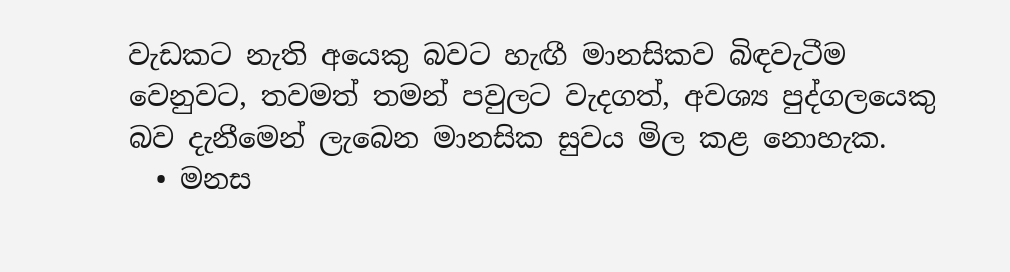වැඩකට නැති අයෙකු බවට හැඟී මානසිකව බිඳවැටීම වෙනුවට, තවමත් තමන් පවුලට වැදගත්, අවශ්‍ය පුද්ගලයෙකු බව දැනීමෙන් ලැබෙන මානසික සුවය මිල කළ නොහැක.
  • මනස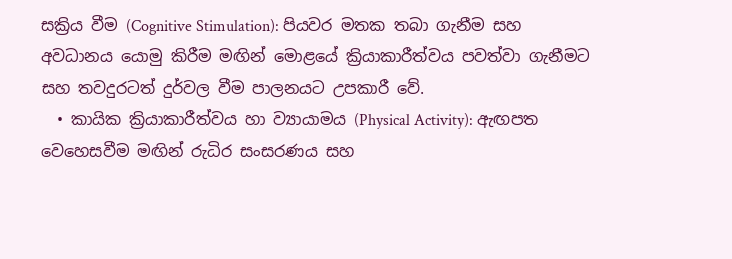සක්‍රිය වීම (Cognitive Stimulation): පියවර මතක තබා ගැනීම සහ අවධානය යොමු කිරීම මඟින් මොළයේ ක්‍රියාකාරීත්වය පවත්වා ගැනීමට සහ තවදුරටත් දුර්වල වීම පාලනයට උපකාරී වේ.
  • කායික ක්‍රියාකාරීත්වය හා ව්‍යායාමය (Physical Activity): ඇඟපත වෙහෙසවීම මඟින් රුධිර සංසරණය සහ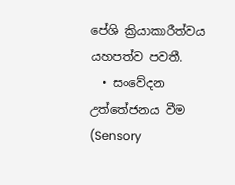පේශි ක්‍රියාකාරීත්වය යහපත්ව පවතී.
  • සංවේදන උත්තේජනය වීම (Sensory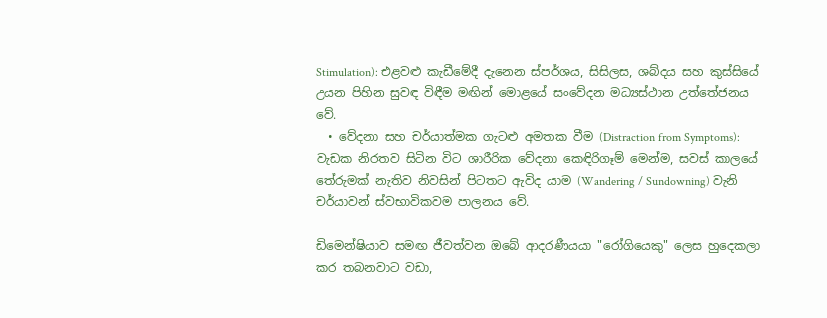Stimulation): එළවළු කැඩීමේදී දැනෙන ස්පර්ශය, සිසිලස, ශබ්දය සහ කුස්සියේ උයන පිහින සුවඳ විඳීම මඟින් මොළයේ සංවේදන මධ්‍යස්ථාන උත්තේජනය වේ.
  • වේදනා සහ චර්යාත්මක ගැටළු අමතක වීම (Distraction from Symptoms): වැඩක නිරතව සිටින විට ශාරීරික වේදනා කෙඳිරිගෑම් මෙන්ම, සවස් කාලයේ තේරුමක් නැතිව නිවසින් පිටතට ඇවිද යාම (Wandering / Sundowning) වැනි චර්යාවන් ස්වභාවිකවම පාලනය වේ.

ඩිමෙන්ෂියාව සමඟ ජීවත්වන ඔබේ ආදරණීයයා "රෝගියෙකු" ලෙස හුදෙකලා කර තබනවාට වඩා,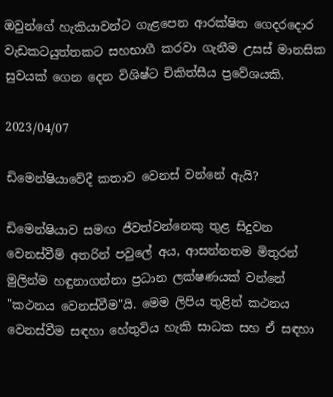ඔවුන්ගේ හැකියාවන්ට ගැළපෙන ආරක්ෂිත ගෙදරදොර වැඩකටයුත්තකට සහභාගී කරවා ගැනීම උසස් මානසික සුවයක් ගෙන දෙන විශිෂ්ට චිකිත්සීය ප්‍රවේශයකි.

2023/04/07

ඩිමෙන්ෂියාවේදී කතාව වෙනස් වන්නේ ඇයි?

ඩිමෙන්ෂියාව සමඟ ජීවත්වන්නෙකු තුළ සිදුවන වෙනස්වීම් අතරින් පවුලේ අය, ආසන්නතම මිතුරන් මුලින්ම හඳුනාගන්නා ප්‍රධාන ලක්ෂණයක් වන්නේ "කථනය වෙනස්වීම"යි. මෙම ලිපිය තුළින් කථනය වෙනස්වීම සඳහා හේතුවිය හැකි සාධක සහ ඒ සඳහා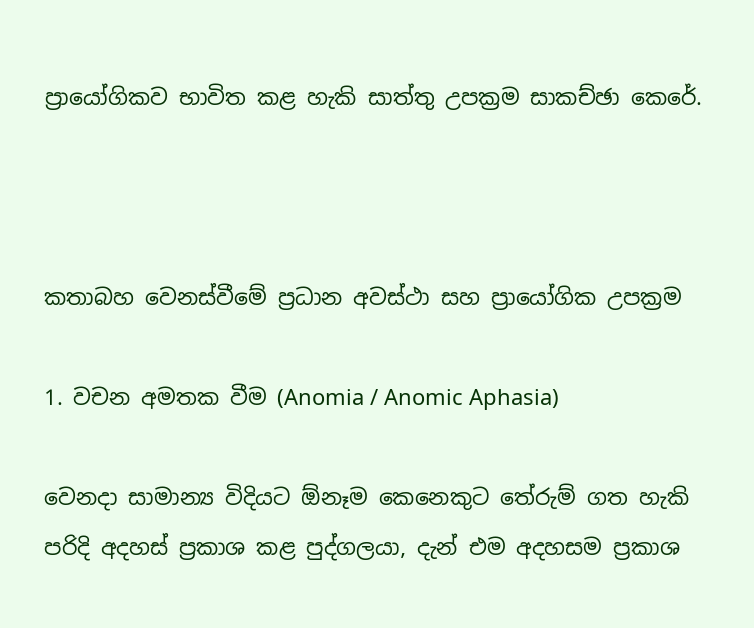ප්‍රායෝගිකව භාවිත කළ හැකි සාත්තු උපක්‍රම සාකච්ඡා කෙරේ.



කතාබහ වෙනස්වීමේ ප්‍රධාන අවස්ථා සහ ප්‍රායෝගික උපක්‍රම

1. වචන අමතක වීම (Anomia / Anomic Aphasia)

වෙනදා සාමාන්‍ය විදියට ඕනෑම කෙනෙකුට තේරුම් ගත හැකි පරිදි අදහස් ප්‍රකාශ කළ පුද්ගලයා, දැන් එම අදහසම ප්‍රකාශ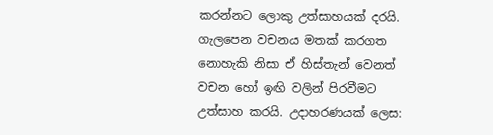කරන්නට ලොකු උත්සාහයක් දරයි. ගැලපෙන වචනය මතක් කරගත නොහැකි නිසා ඒ හිස්තැන් වෙනත් වචන හෝ ඉඟි වලින් පිරවීමට උත්සාහ කරයි. උදාහරණයක් ලෙස: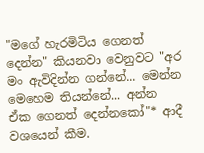"මගේ හැරමිටිය ගෙනත් දෙන්න" කියනවා වෙනුවට "අර මං ඇවිදින්න ගන්නේ... මෙන්න මෙහෙම තියන්නේ... අන්න ඒක ගෙනත් දෙන්නකෝ"* ආදී වශයෙන් කීම.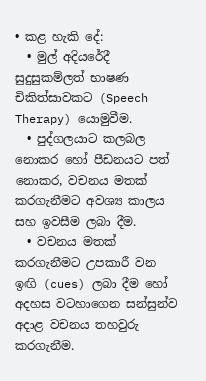• කළ හැකි දේ:
  • මුල් අදියරේදී සුදුසුකම්ලත් භාෂණ චිකිත්සාවකට (Speech Therapy) යොමුවීම.
  • පුද්ගලයාට කලබල නොකර හෝ පීඩනයට පත් නොකර, වචනය මතක් කරගැනීමට අවශ්‍ය කාලය සහ ඉවසීම ලබා දීම.
  • වචනය මතක් කරගැනීමට උපකාරී වන ඉඟි (cues) ලබා දීම හෝ අදහස වටහාගෙන සන්සුන්ව අදාළ වචනය තහවුරු කරගැනීම.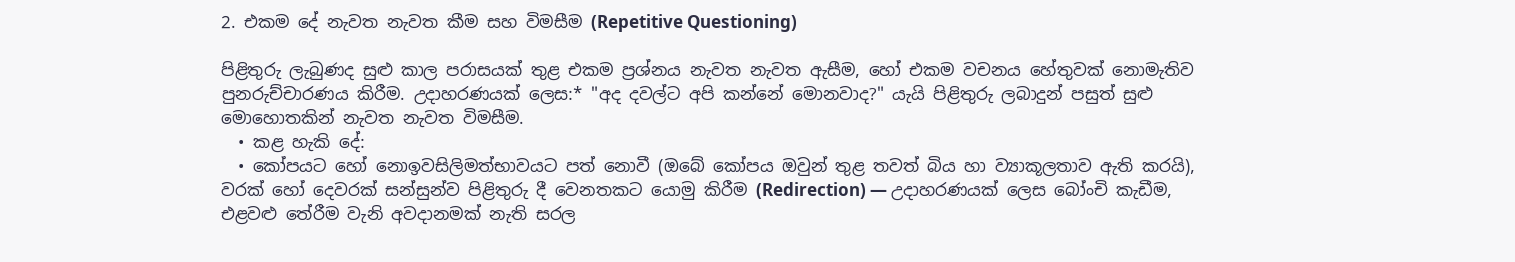2. එකම දේ නැවත නැවත කීම සහ විමසීම (Repetitive Questioning)

පිළිතුරු ලැබුණද සුළු කාල පරාසයක් තුළ එකම ප්‍රශ්නය නැවත නැවත ඇසීම, හෝ එකම වචනය හේතුවක් නොමැතිව පුනරුච්චාරණය කිරීම. උදාහරණයක් ලෙස:* "අද දවල්ට අපි කන්නේ මොනවාද?" යැයි පිළිතුරු ලබාදුන් පසුත් සුළු මොහොතකින් නැවත නැවත විමසීම.
  • කළ හැකි දේ:
  • කෝපයට හෝ නොඉවසිලිමත්භාවයට පත් නොවී (ඔබේ කෝපය ඔවුන් තුළ තවත් බිය හා ව්‍යාකූලතාව ඇති කරයි), වරක් හෝ දෙවරක් සන්සුන්ව පිළිතුරු දී වෙනතකට යොමු කිරීම (Redirection) — උදාහරණයක් ලෙස බෝංචි කැඩීම, එළවළු තේරීම වැනි අවදානමක් නැති සරල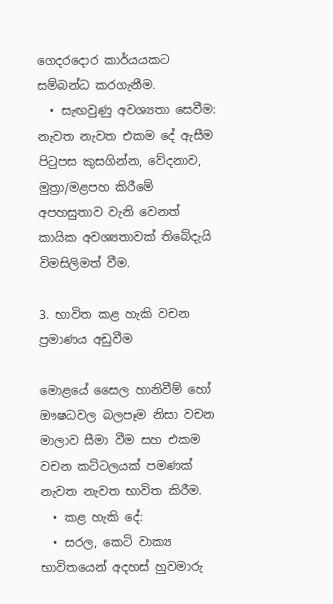ගෙදරදොර කාර්යයකට සම්බන්ධ කරගැනීම.
  • සැඟවුණු අවශ්‍යතා සෙවීම: නැවත නැවත එකම දේ ඇසීම පිටුපස කුසගින්න, වේදනාව, මුත්‍රා/මළපහ කිරීමේ අපහසුතාව වැනි වෙනත් කායික අවශ්‍යතාවක් තිබේදැයි විමසිලිමත් වීම.

3. භාවිත කළ හැකි වචන ප්‍රමාණය අඩුවීම

මොළයේ සෛල හානිවීම් හෝ ඖෂධවල බලපෑම නිසා වචන මාලාව සීමා වීම සහ එකම වචන කට්ටලයක් පමණක් නැවත නැවත භාවිත කිරීම.
  • කළ හැකි දේ:
  • සරල, කෙටි වාක්‍ය භාවිතයෙන් අදහස් හුවමාරු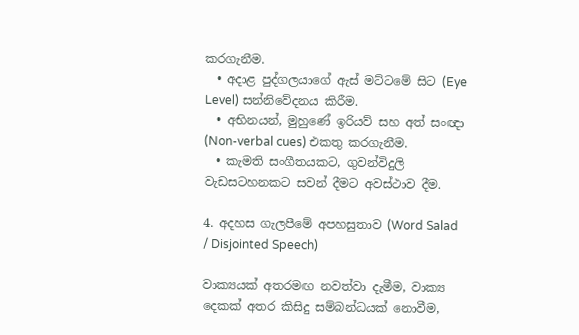කරගැනීම.
  • අදාළ පුද්ගලයාගේ ඇස් මට්ටමේ සිට (Eye Level) සන්නිවේදනය කිරීම.
  • අභිනයන්, මුහුණේ ඉරියව් සහ අත් සංඥා (Non-verbal cues) එකතු කරගැනීම.
  • කැමති සංගීතයකට, ගුවන්විදුලි වැඩසටහනකට සවන් දීමට අවස්ථාව දීම.

4. අදහස ගැලපීමේ අපහසුතාව (Word Salad / Disjointed Speech)

වාක්‍යයක් අතරමඟ නවත්වා දැමීම, වාක්‍ය දෙකක් අතර කිසිදු සම්බන්ධයක් නොවීම,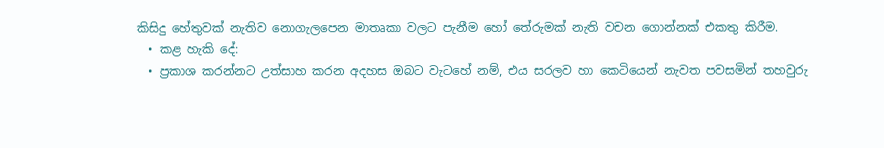කිසිදු හේතුවක් නැතිව නොගැලපෙන මාතෘකා වලට පැනීම හෝ තේරුමක් නැති වචන ගොන්නක් එකතු කිරීම.
  • කළ හැකි දේ:
  • ප්‍රකාශ කරන්නට උත්සාහ කරන අදහස ඔබට වැටහේ නම්, එය සරලව හා කෙටියෙන් නැවත පවසමින් තහවුරු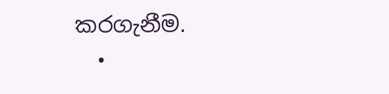කරගැනීම.
  •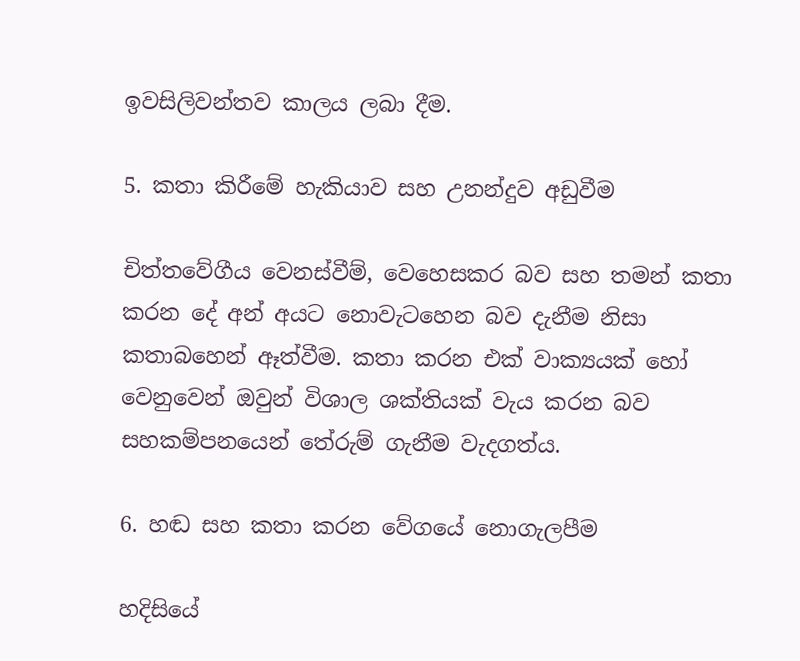ඉවසිලිවන්තව කාලය ලබා දීම.

5. කතා කිරීමේ හැකියාව සහ උනන්දුව අඩුවීම

චිත්තවේගීය වෙනස්වීම්, වෙහෙසකර බව සහ තමන් කතා කරන දේ අන් අයට නොවැටහෙන බව දැනීම නිසා කතාබහෙන් ඈත්වීම. කතා කරන එක් වාක්‍යයක් හෝ වෙනුවෙන් ඔවුන් විශාල ශක්තියක් වැය කරන බව සහකම්පනයෙන් තේරුම් ගැනීම වැදගත්ය.

6. හඬ සහ කතා කරන වේගයේ නොගැලපීම

හදිසියේ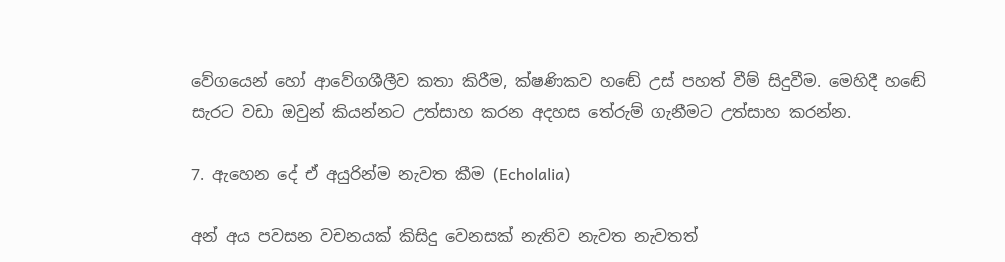වේගයෙන් හෝ ආවේගශීලීව කතා කිරීම, ක්ෂණිකව හඬේ උස් පහත් වීම් සිදුවීම. මෙහිදී හඬේ සැරට වඩා ඔවුන් කියන්නට උත්සාහ කරන අදහස තේරුම් ගැනීමට උත්සාහ කරන්න.

7. ඇහෙන දේ ඒ අයුරින්ම නැවත කීම (Echolalia)

අන් අය පවසන වචනයක් කිසිදු වෙනසක් නැතිව නැවත නැවතත්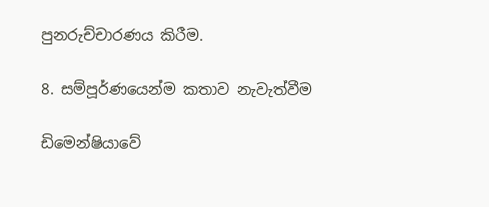පුනරුච්චාරණය කිරීම.

8. සම්පූර්ණයෙන්ම කතාව නැවැත්වීම

ඩිමෙන්ෂියාවේ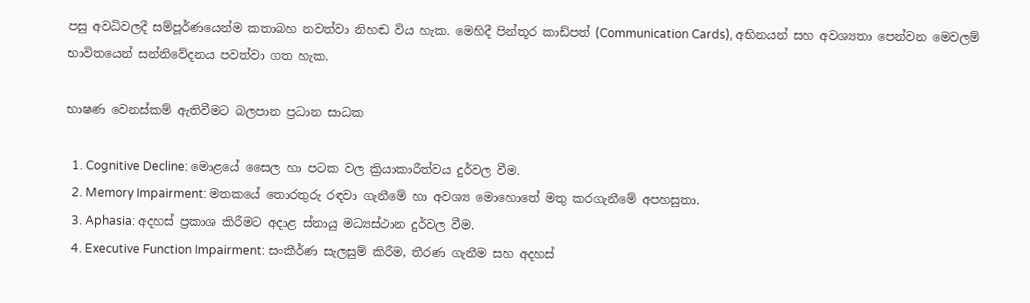පසු අවධිවලදී සම්පූර්ණයෙන්ම කතාබහ නවත්වා නිහඬ විය හැක. මෙහිදී පින්තූර කාඩ්පත් (Communication Cards), අභිනයන් සහ අවශ්‍යතා පෙන්වන මෙවලම් භාවිතයෙන් සන්නිවේදනය පවත්වා ගත හැක.

භාෂණ වෙනස්කම් ඇතිවීමට බලපාන ප්‍රධාන සාධක

  1. Cognitive Decline: මොළයේ සෛල හා පටක වල ක්‍රියාකාරීත්වය දුර්වල වීම.
  2. Memory Impairment: මතකයේ තොරතුරු රඳවා ගැනීමේ හා අවශ්‍ය මොහොතේ මතු කරගැනීමේ අපහසුතා.
  3. Aphasia: අදහස් ප්‍රකාශ කිරීමට අදාළ ස්නායු මධ්‍යස්ථාන දුර්වල වීම.
  4. Executive Function Impairment: සංකීර්ණ සැලසුම් කිරීම, තීරණ ගැනීම සහ අදහස්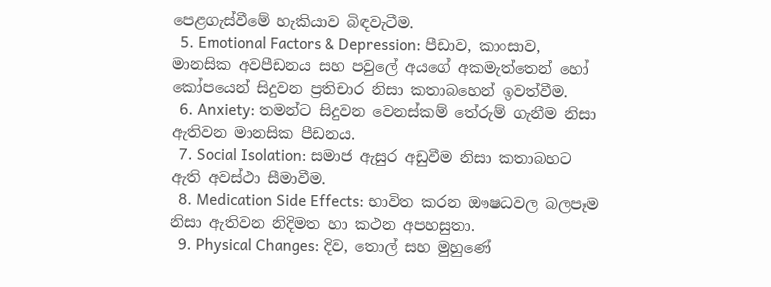පෙළගැස්වීමේ හැකියාව බිඳවැටීම.
  5. Emotional Factors & Depression: පීඩාව, කාංසාව, මානසික අවපීඩනය සහ පවුලේ අයගේ අකමැත්තෙන් හෝ කෝපයෙන් සිදුවන ප්‍රතිචාර නිසා කතාබහෙන් ඉවත්වීම.
  6. Anxiety: තමන්ට සිදුවන වෙනස්කම් තේරුම් ගැනීම නිසා ඇතිවන මානසික පීඩනය.
  7. Social Isolation: සමාජ ඇසුර අඩුවීම නිසා කතාබහට ඇති අවස්ථා සීමාවීම.
  8. Medication Side Effects: භාවිත කරන ඖෂධවල බලපෑම නිසා ඇතිවන නිදිමත හා කථන අපහසුතා.
  9. Physical Changes: දිව, තොල් සහ මුහුණේ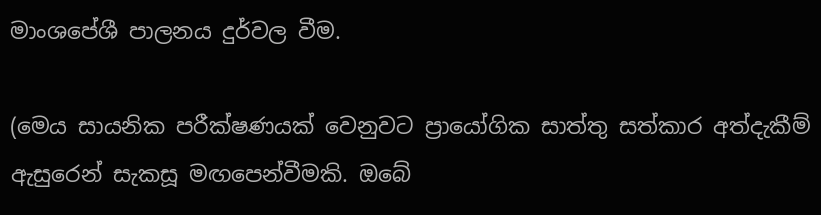මාංශපේශී පාලනය දුර්වල වීම.

(මෙය සායනික පරීක්ෂණයක් වෙනුවට ප්‍රායෝගික සාත්තු සත්කාර අත්දැකීම් ඇසුරෙන් සැකසූ මඟපෙන්වීමකි. ඔබේ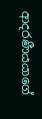ආදරණීයයාගේ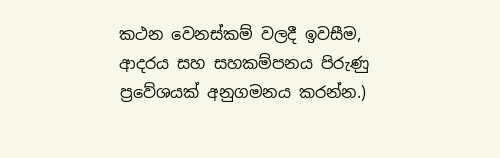කථන වෙනස්කම් වලදී ඉවසීම, ආදරය සහ සහකම්පනය පිරුණු ප්‍රවේශයක් අනුගමනය කරන්න.)